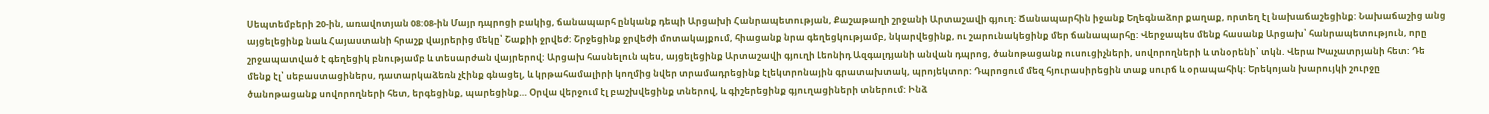Սեպտեմբերի 20-ին, առավոտյան 08:08-ին Մայր դպրոցի բակից, ճանապարհ ընկանք դեպի Արցախի Հանրապետության, Քաշաթաղի շրջանի Արտաշավի գյուղ: Ճանապարհին իջանք Եղեգնաձոր քաղաք, որտեղ էլ նախաճաշեցինք: Նախաճաշից անց այցելեցինք նաև Հայաստանի հրաշք վայրերից մեկը՝ Շաքիի ջրվեժ: Շրջեցինք ջրվեժի մոտակայքում, հիացանք նրա գեղեցկությամբ, նկարվեցինք, ու շարունակեցինք մեր ճանապարհը: Վերջապես մենք հասանք Արցախ՝ հանրապետություն, որը շրջապատված է գեղեցիկ բնությամբ և տեսարժան վայրերով: Արցախ հասնելուն պես, այցելեցինք Արտաշավի գյուղի Լեոնիդ Ազգալդյանի անվան դպրոց, ծանոթացանք ուսուցիչների, սովորողների և տնօրենի՝ տկն. Վերա Խաչատրյանի հետ: Դե մենք էլ՝ սեբաստացիներս, դատարկաձեռն չէինք գնացել, և կրթահամալիրի կողմից նվեր տրամադրեցինք էլեկտրոնային գրատախտակ, պրոյեկտոր: Դպրոցում մեզ հյուրասիրեցին տաք սուրճ և օրապահիկ: Երեկոյան խարույկի շուրջը ծանոթացանք սովորողների հետ, երգեցինք, պարեցինք… Օրվա վերջում էլ բաշխվեցինք տներով, և գիշերեցինք գյուղացիների տներում: Ինձ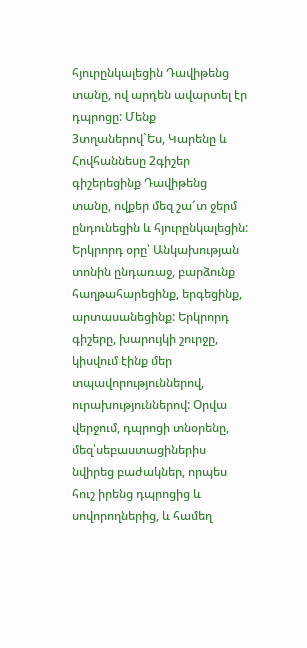հյուրընկալեցին Դավիթենց տանը, ով արդեն ավարտել էր դպրոցը: Մենք 3տղաներով`Ես, Կարենը և Հովհաննեսը 2գիշեր գիշերեցինք Դավիթենց տանը, ովքեր մեզ շա՜տ ջերմ ընդունեցին և հյուրընկալեցին: Երկրորդ օրը՝ Անկախության տոնին ընդառաջ, բարձունք հաղթահարեցինք, երգեցինք, արտասանեցինք: Երկրորդ գիշերը, խարույկի շուրջը, կիսվում էինք մեր տպավորություններով, ուրախություններով: Օրվա վերջում, դպրոցի տնօրենը, մեզ՝սեբաստացիներիս նվիրեց բաժակներ, որպես հուշ իրենց դպրոցից և սովորողներից, և համեղ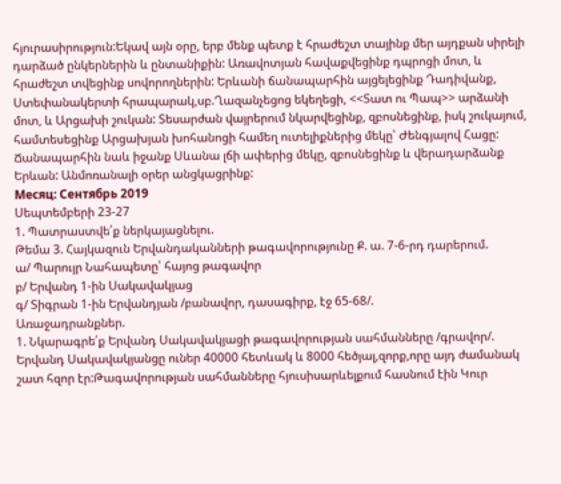հյուրասիրություն:Եկավ այն օրը, երբ մենք պետք է հրաժեշտ տայինք մեր այդքան սիրելի դարձած ընկերներին և ընտանիքին: Առավոտյան հավաքվեցինք դպրոցի մոտ, և հրաժեշտ տվեցինք սովորողներին: Երևանի ճանապարհին այցելեցինք Դադիվանք, Ստեփանակերտի հրապարակ,սբ.Ղազանչեցոց եկեղեցի, <<Տատ ու Պապ>> արձանի մոտ, և Արցախի շուկան: Տեսարժան վայրերում նկարվեցինք, զբոսնեցինք, իսկ շուկայում, համտեսեցինք Արցախյան խոհանոցի համեղ ուտելիքներից մեկը՝ Ժենգյալով Հացը: Ճանապարհին նաև իջանք Սևանա լճի ափերից մեկը, զբոսնեցինք և վերադարձանք Երևան: Անմոռանալի օրեր անցկացրինք:
Месяц: Сентябрь 2019
Սեպտեմբերի 23-27
1. Պատրաստվե՛ք ներկայացնելու.
Թեմա 3. Հայկազուն Երվանդականների թագավորությունը Ք. ա. 7-6-րդ դարերում.
ա/ Պարույր Նահապետը՝ հայոց թագավոր
բ/ Երվանդ 1-ին Սակավակյաց
գ/ Տիգրան 1-ին Երվանդյան /բանավոր, դասագիրք, էջ 65-68/.
Առաջադրանքներ.
1. Նկարագրե՛ք Երվանդ Սակավակյացի թագավորության սահմանները /գրավոր/.
Երվանդ Սակավակյանցը ուներ 40000 հետևակ և 8000 հեծյալ,զորք,որը այդ ժամանակ շատ հզոր էր:Թագավորության սահմանները հյուսիսարևելքում հասնում էին Կուր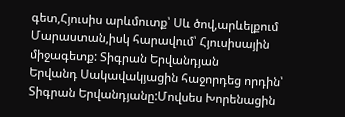գետ,Հյուսիս արևմուտք՝ Սև ծով,արևելքում Մարաստան,իսկ հարավում՝ Հյուսիսային միջագետք: Տիգրան Երվանդյան
Երվանդ Սակավակյացին հաջորդեց որդին՝ Տիգրան Երվանդյանը:Մովսես Խորենացին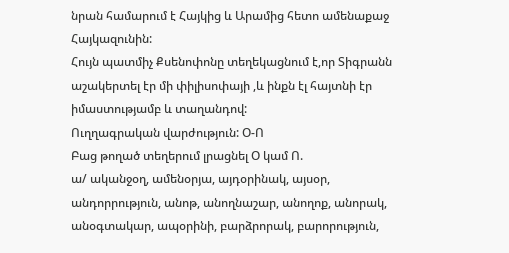նրան համարում է Հայկից և Արամից հետո ամենաքաջ Հայկազունին:
Հույն պատմիչ Քսենոփոնը տեղեկացնում է,որ Տիգրանն աշակերտել էր մի փիլիսոփայի ,և ինքն էլ հայտնի էր իմաստությամբ և տաղանդով:
Ուղղագրական վարժություն: Օ-Ո
Բաց թողած տեղերում լրացնել Օ կամ Ո.
ա/ ականջօղ, ամենօրյա, այդօրինակ, այսօր, անդորրություն, անոթ, անողնաշար, անողոք, անորակ, անօգտակար, ապօրինի, բարձրորակ, բարորություն,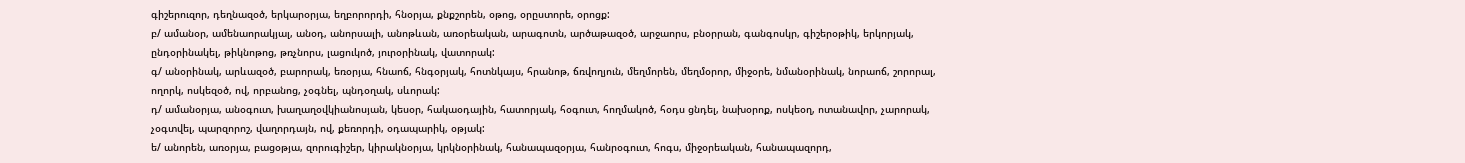գիշերուզոր, դեղնազօծ, երկարօրյա, եղբորորդի, հնօրյա, քնքշորեն, օթոց, օրըստորե, օրոցք:
բ/ ամանօր, ամենաորակյալ, անօդ, անորսալի, անոթևան, առօրեական, արագոտն, արծաթազօծ, արջաորս, բնօրրան, գանգոսկր, գիշերօթիկ, երկորյակ, ընդօրինակել, թիկնոթոց, թռչնորս, լացուկոծ, յուրօրինակ, վատորակ:
գ/ անօրինակ, արևազօծ, բարորակ, եռօրյա, հնաոճ, հնգօրյակ, հոտնկայս, հրանոթ, ճռվողյուն, մեղմորեն, մեղմօրոր, միջօրե, նմանօրինակ, նորաոճ, շորորալ, ողորկ, ոսկեզօծ, ով, որբանոց, չօգնել, պնդօղակ, սևորակ:
դ/ ամանօրյա, անօգուտ, խաղաղօվկիանոսյան, կեսօր, հակաօդային, հատորյակ, հօգուտ, հողմակոծ, հօդս ցնդել, նախօրոք, ոսկեօղ, ոտանավոր, չարորակ, չօգտվել, պարզորոշ, վաղորդայն, ով, քեռորդի, օդապարիկ, օթյակ:
ե/ անորեն, առօրյա, բացօթյա, զորուգիշեր, կիրակնօրյա, կրկնօրինակ, հանապազօրյա, հանրօգուտ, հոգս, միջօրեական, հանապազորդ,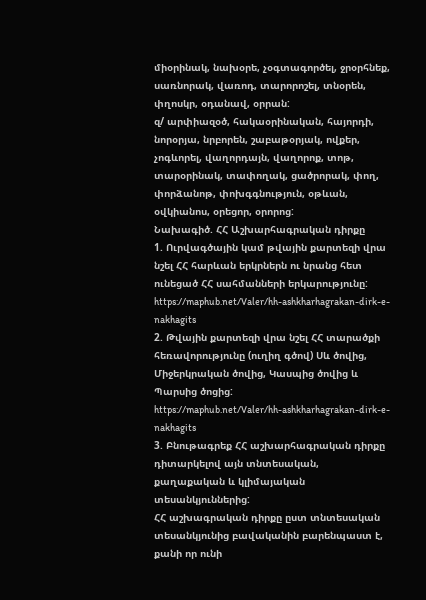միօրինակ, նախօրե, չօգտագործել, ջրօրհնեք, սառնորակ, վառոդ, տարորոշել, տնօրեն, փղոսկր, օդանավ, օրրան:
զ/ արփիազօծ, հակաօրինական, հայորդի, նորօրյա, նրբորեն, շաբաթօրյակ, ովքեր, չոգևորել, վաղորդայն, վաղորոք, տոթ, տարօրինակ, տափողակ, ցածրորակ, փող, փորձանոթ, փոխգգնություն, օթևան, օվկիանոս, օրեցոր, օրորոց:
Նախագիծ. ՀՀ Աշխարհագրական դիրքը
1. Ուրվագծային կամ թվային քարտեզի վրա նշել ՀՀ հարևան երկրներն ու նրանց հետ ունեցած ՀՀ սահմանների երկարությունը:
https://maphub.net/Valer/hh-ashkharhagrakan-dirk-e-nakhagits
2. Թվային քարտեզի վրա նշել ՀՀ տարածքի հեռավորությունը (ուղիղ գծով) Սև ծովից, Միջերկրական ծովից, Կասպից ծովից և Պարսից ծոցից:
https://maphub.net/Valer/hh-ashkharhagrakan-dirk-e-nakhagits
3. Բնութագրեք ՀՀ աշխարհագրական դիրքը դիտարկելով այն տնտեսական, քաղաքական և կլիմայական տեսանկյուններից:
ՀՀ աշխագրական դիրքը ըստ տնտեսական տեսանկյունից բավականին բարենպաստ է, քանի որ ունի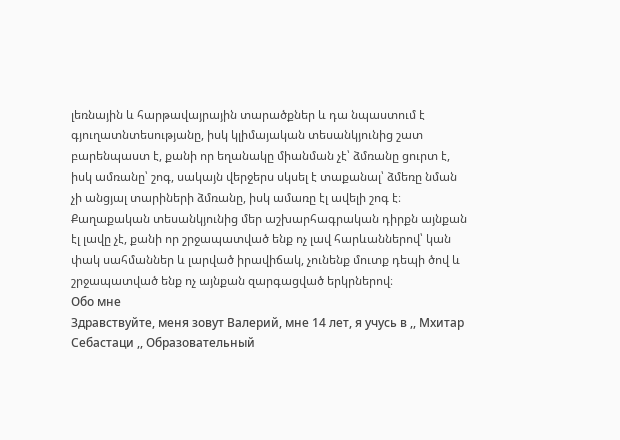լեռնային և հարթավայրային տարածքներ և դա նպաստում է գյուղատնտեսությանը, իսկ կլիմայական տեսանկյունից շատ բարենպաստ է, քանի որ եղանակը միանման չէ՝ ձմռանը ցուրտ է, իսկ ամռանը՝ շոգ, սակայն վերջերս սկսել է տաքանալ՝ ձմեռը նման չի անցյալ տարիների ձմռանը, իսկ ամառը էլ ավելի շոգ է։ Քաղաքական տեսանկյունից մեր աշխարհագրական դիրքն այնքան էլ լավը չէ, քանի որ շրջապատված ենք ոչ լավ հարևաններով՝ կան փակ սահմաններ և լարված իրավիճակ, չունենք մուտք դեպի ծով և շրջապատված ենք ոչ այնքան զարգացված երկրներով։
Обо мне
Здравствуйте, меня зовут Валерий, мне 14 лет, я учусь в ,, Мхитар Себастаци ,, Образовательный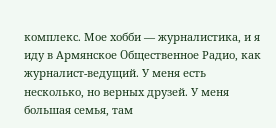комплекс. Мое хобби — журналистика, и я иду в Армянское Օбщественное Радио, как журналист-ведущий. У меня есть несколько, но верных друзей. У меня большая семья, там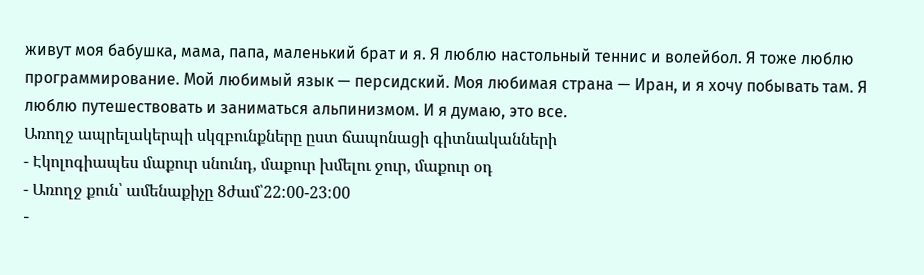живут моя бабушка, мама, папа, маленький брат и я. Я люблю настольный теннис и волейбол. Я тоже люблю программирование. Мой любимый язык — персидский. Моя любимая страна — Иран, и я хочу побывать там. Я люблю путешествовать и заниматься альпинизмом. И я думаю, это все.
Առողջ ապրելակերպի սկզբունքները ըստ ճապոնացի գիտնականների
- Էկոլոգիապես մաքուր սնունդ, մաքուր խմելու ջուր, մաքուր օդ
- Առողջ քուն՝ ամենաքիչը 8ժամ՝22:00-23:00
-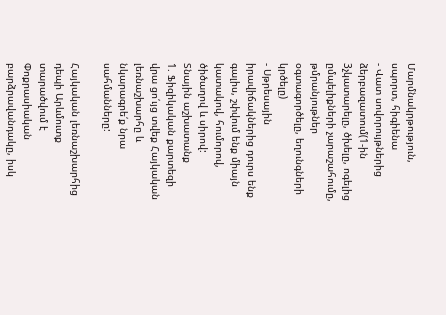Մարմնակրթություն, սպորտ, հիգիենա
- Վատ սովորույթներից ձերբազատում(1-ին 3չկատարելը, ծխելը, ոգելից ըմպելիքների չարաշահումը, թմրանյութներ օգտագործելը, եղունգների կրծելը)
- Սթրեսային իրավիճակներից դուրս ենք գալիս, շփվում ենք միայն կատակով, հումորով, ծիծաղով և սիրով:
Տնային աշխատանք
1. Ֆիզիկական քարտեզի վրա ցո՛ւյց տվեք Հայկական լեռնաշխարհը և նկարագրե՛ք նրա սահմանները:

Հայկական լեռնաշխարհից դեպի Արևմուտք տարածվում է Փոքրասիական բարձրավանդակը, իսկ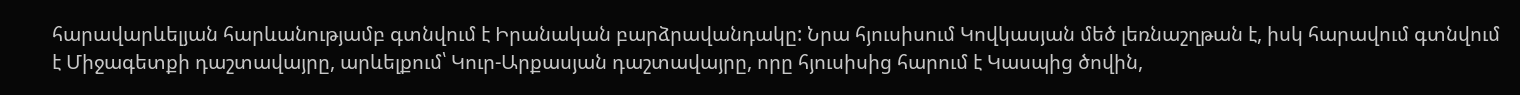հարավարևելյան հարևանությամբ գտնվում է Իրանական բարձրավանդակը: Նրա հյուսիսում Կովկասյան մեծ լեռնաշղթան է, իսկ հարավում գտնվում է Միջագետքի դաշտավայրը, արևելքում՝ Կուր-Արքասյան դաշտավայրը, որը հյուսիսից հարում է Կասպից ծովին,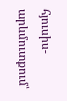հյուսիս-արևմուտքում՝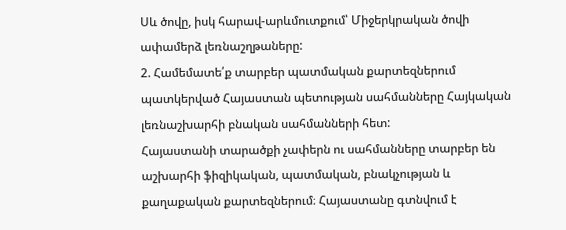Սև ծովը, իսկ հարավ-արևմուտքում՝ Միջերկրական ծովի ափամերձ լեռնաշղթաները:
2. Համեմատե՛ք տարբեր պատմական քարտեզներում պատկերված Հայաստան պետության սահմանները Հայկական լեռնաշխարհի բնական սահմանների հետ:
Հայաստանի տարածքի չափերն ու սահմանները տարբեր են աշխարհի ֆիզիկական, պատմական, բնակչության և քաղաքական քարտեզներում։ Հայաստանը գտնվում է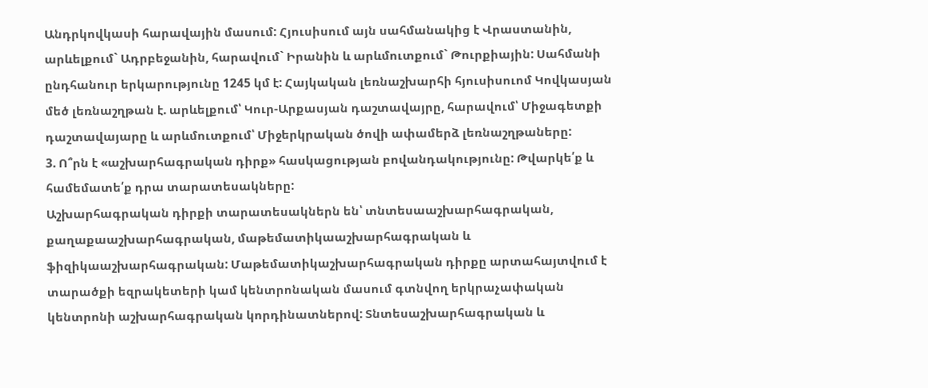Անդրկովկասի հարավային մասում: Հյուսիսում այն սահմանակից է Վրաստանին, արևելքում` Ադրբեջանին, հարավում` Իրանին և արևմուտքում` Թուրքիային: Սահմանի ընդհանուր երկարությունը 1245 կմ է: Հայկական լեռնաշխարհի հյուսիսուոմ Կովկասյան մեծ լեռնաշղթան է. արևելքում՝ Կուր-Արքասյան դաշտավայրը, հարավում՝ Միջագետքի դաշտավայարը և արևմուտքում՝ Միջերկրական ծովի ափամերձ լեռնաշղթաները:
3. Ո՞րն է «աշխարհագրական դիրք» հասկացության բովանդակությունը: Թվարկե՛ք և համեմատե՛ք դրա տարատեսակները:
Աշխարհագրական դիրքի տարատեսակներն են՝ տնտեսաաշխարհագրական, քաղաքաաշխարհագրական, մաթեմատիկաաշխարհագրական և ֆիզիկաաշխարհագրական: Մաթեմատիկաշխարհագրական դիրքը արտահայտվում է տարածքի եզրակետերի կամ կենտրոնական մասում գտնվող երկրաչափական կենտրոնի աշխարհագրական կորդինատներով: Տնտեսաշխարհագրական և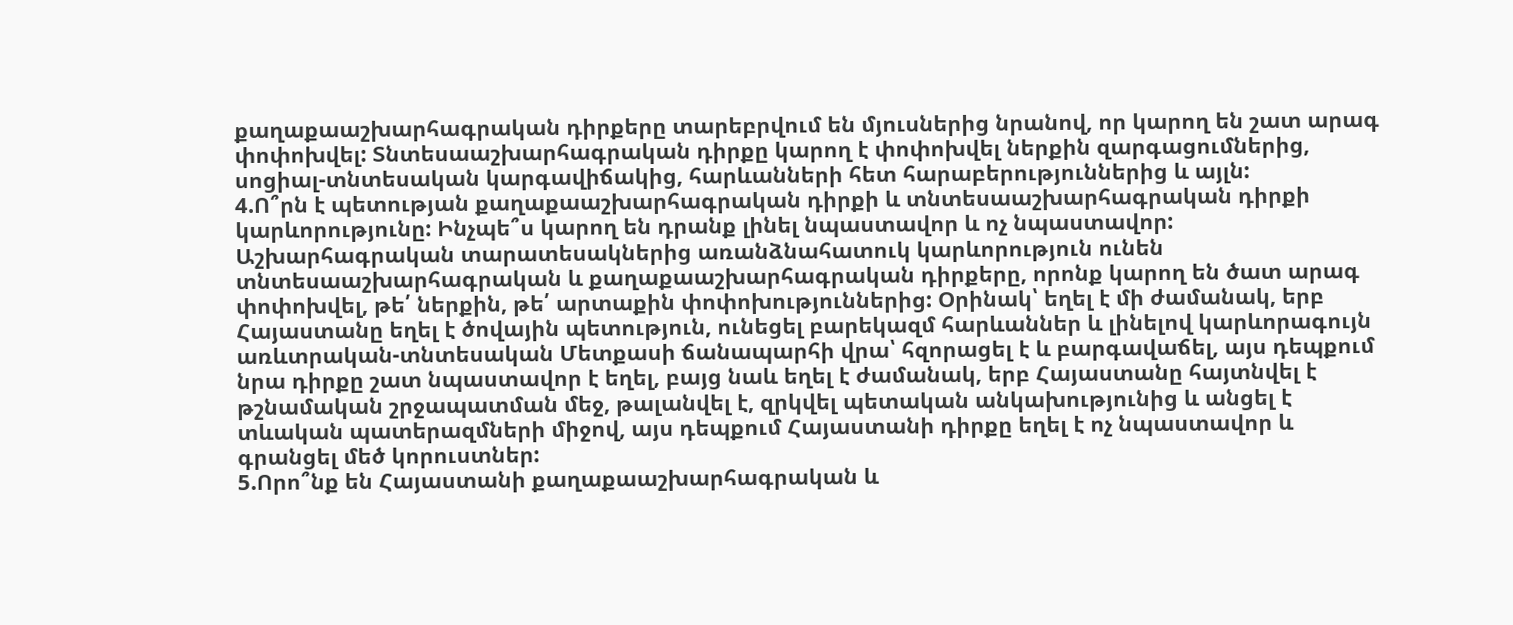քաղաքաաշխարհագրական դիրքերը տարեբրվում են մյուսներից նրանով, որ կարող են շատ արագ փոփոխվել: Տնտեսաաշխարհագրական դիրքը կարող է փոփոխվել ներքին զարգացումներից, սոցիալ-տնտեսական կարգավիճակից, հարևանների հետ հարաբերություններից և այլն:
4.Ո՞րն է պետության քաղաքաաշխարհագրական դիրքի և տնտեսաաշխարհագրական դիրքի կարևորությունը: Ինչպե՞ս կարող են դրանք լինել նպաստավոր և ոչ նպաստավոր:
Աշխարհագրական տարատեսակներից առանձնահատուկ կարևորություն ունեն տնտեսաաշխարհագրական և քաղաքաաշխարհագրական դիրքերը, որոնք կարող են ծատ արագ փոփոխվել, թե՛ ներքին, թե՛ արտաքին փոփոխություններից: Օրինակ՝ եղել է մի ժամանակ, երբ Հայաստանը եղել է ծովային պետություն, ունեցել բարեկազմ հարևաններ և լինելով կարևորագույն առևտրական-տնտեսական Մետքասի ճանապարհի վրա՝ հզորացել է և բարգավաճել, այս դեպքում նրա դիրքը շատ նպաստավոր է եղել, բայց նաև եղել է ժամանակ, երբ Հայաստանը հայտնվել է թշնամական շրջապատման մեջ, թալանվել է, զրկվել պետական անկախությունից և անցել է տևական պատերազմների միջով, այս դեպքում Հայաստանի դիրքը եղել է ոչ նպաստավոր և գրանցել մեծ կորուստներ:
5.Որո՞նք են Հայաստանի քաղաքաաշխարհագրական և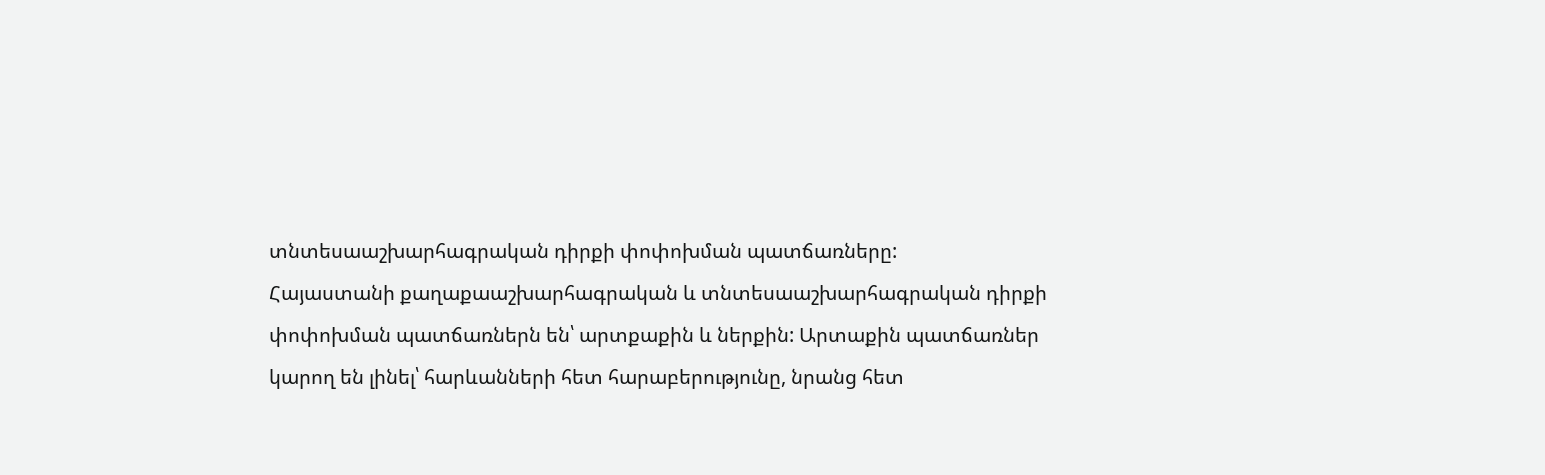տնտեսաաշխարհագրական դիրքի փոփոխման պատճառները:
Հայաստանի քաղաքաաշխարհագրական և տնտեսաաշխարհագրական դիրքի փոփոխման պատճառներն են՝ արտքաքին և ներքին: Արտաքին պատճառներ կարող են լինել՝ հարևանների հետ հարաբերությունը, նրանց հետ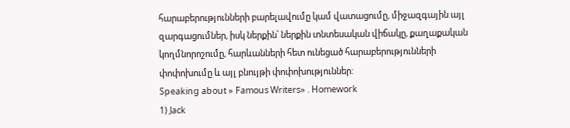հարաբերությունների բարելավումը կամ վատացումը, միջազգային այլ զարգացումներ, իսկ ներքին՝ ներքին տնտեսական վիճակը, քաղաքական կողմնորոշումը, հարևանների հետ ունեցած հարաբերությունների փոփոխումը և այլ բնույթի փոփոխություններ:
Speaking about » Famous Writers» . Homework
1) Jack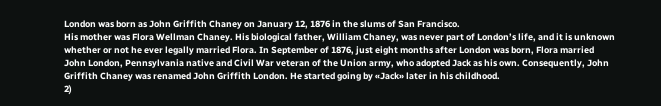London was born as John Griffith Chaney on January 12, 1876 in the slums of San Francisco.
His mother was Flora Wellman Chaney. His biological father, William Chaney, was never part of London’s life, and it is unknown whether or not he ever legally married Flora. In September of 1876, just eight months after London was born, Flora married John London, Pennsylvania native and Civil War veteran of the Union army, who adopted Jack as his own. Consequently, John Griffith Chaney was renamed John Griffith London. He started going by «Jack» later in his childhood.
2)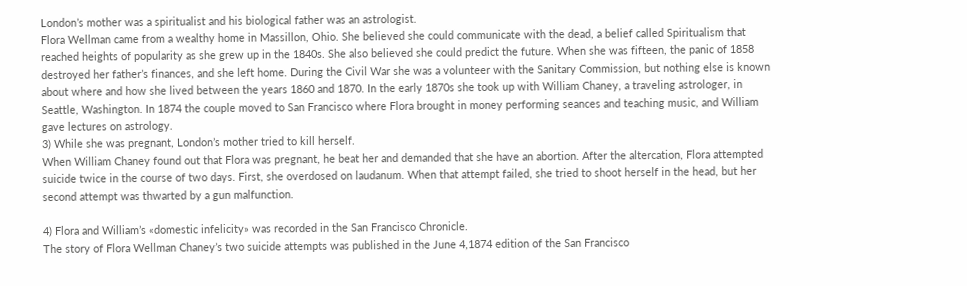London’s mother was a spiritualist and his biological father was an astrologist.
Flora Wellman came from a wealthy home in Massillon, Ohio. She believed she could communicate with the dead, a belief called Spiritualism that reached heights of popularity as she grew up in the 1840s. She also believed she could predict the future. When she was fifteen, the panic of 1858 destroyed her father’s finances, and she left home. During the Civil War she was a volunteer with the Sanitary Commission, but nothing else is known about where and how she lived between the years 1860 and 1870. In the early 1870s she took up with William Chaney, a traveling astrologer, in Seattle, Washington. In 1874 the couple moved to San Francisco where Flora brought in money performing seances and teaching music, and William gave lectures on astrology.
3) While she was pregnant, London’s mother tried to kill herself.
When William Chaney found out that Flora was pregnant, he beat her and demanded that she have an abortion. After the altercation, Flora attempted suicide twice in the course of two days. First, she overdosed on laudanum. When that attempt failed, she tried to shoot herself in the head, but her second attempt was thwarted by a gun malfunction.

4) Flora and William’s «domestic infelicity» was recorded in the San Francisco Chronicle.
The story of Flora Wellman Chaney’s two suicide attempts was published in the June 4,1874 edition of the San Francisco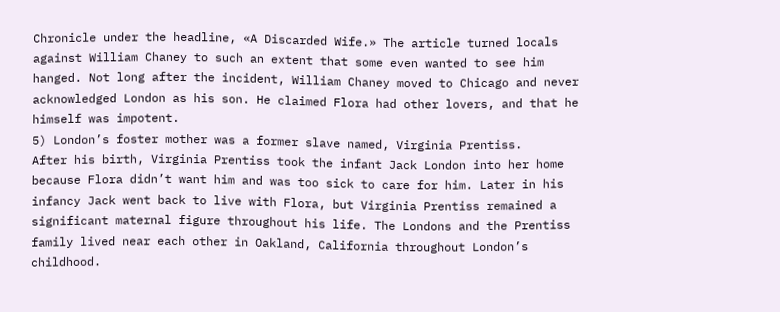Chronicle under the headline, «A Discarded Wife.» The article turned locals against William Chaney to such an extent that some even wanted to see him hanged. Not long after the incident, William Chaney moved to Chicago and never acknowledged London as his son. He claimed Flora had other lovers, and that he himself was impotent.
5) London’s foster mother was a former slave named, Virginia Prentiss.
After his birth, Virginia Prentiss took the infant Jack London into her home because Flora didn’t want him and was too sick to care for him. Later in his infancy Jack went back to live with Flora, but Virginia Prentiss remained a significant maternal figure throughout his life. The Londons and the Prentiss family lived near each other in Oakland, California throughout London’s childhood.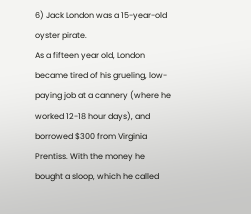6) Jack London was a 15-year-old oyster pirate.
As a fifteen year old, London became tired of his grueling, low-paying job at a cannery (where he worked 12-18 hour days), and borrowed $300 from Virginia Prentiss. With the money he bought a sloop, which he called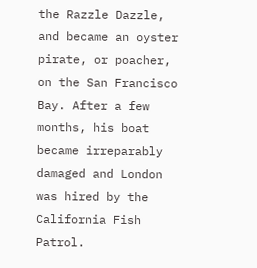the Razzle Dazzle, and became an oyster pirate, or poacher, on the San Francisco Bay. After a few months, his boat became irreparably damaged and London was hired by the California Fish Patrol.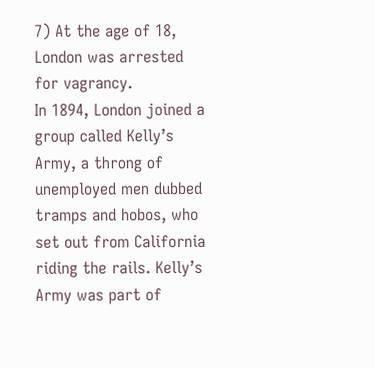7) At the age of 18, London was arrested for vagrancy.
In 1894, London joined a group called Kelly’s Army, a throng of unemployed men dubbed tramps and hobos, who set out from California riding the rails. Kelly’s Army was part of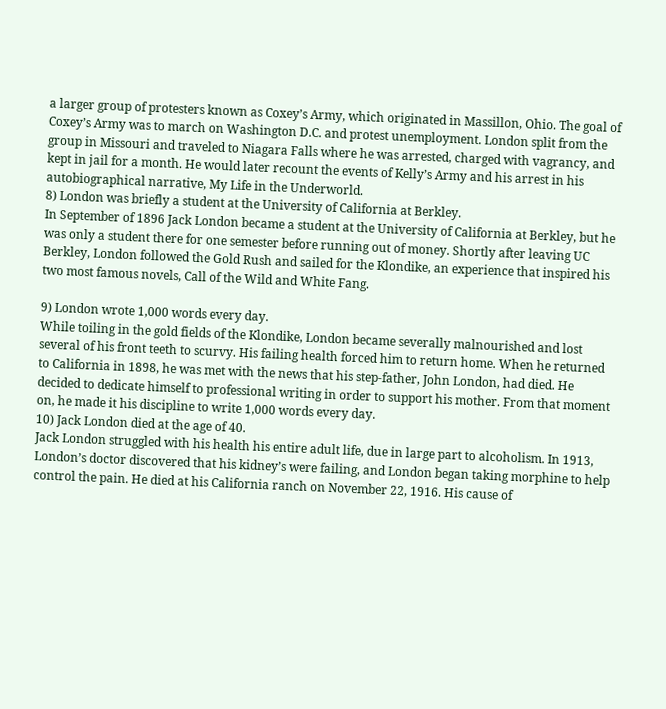a larger group of protesters known as Coxey’s Army, which originated in Massillon, Ohio. The goal of Coxey’s Army was to march on Washington D.C. and protest unemployment. London split from the group in Missouri and traveled to Niagara Falls where he was arrested, charged with vagrancy, and kept in jail for a month. He would later recount the events of Kelly’s Army and his arrest in his autobiographical narrative, My Life in the Underworld.
8) London was briefly a student at the University of California at Berkley.
In September of 1896 Jack London became a student at the University of California at Berkley, but he was only a student there for one semester before running out of money. Shortly after leaving UC Berkley, London followed the Gold Rush and sailed for the Klondike, an experience that inspired his two most famous novels, Call of the Wild and White Fang.

9) London wrote 1,000 words every day.
While toiling in the gold fields of the Klondike, London became severally malnourished and lost several of his front teeth to scurvy. His failing health forced him to return home. When he returned to California in 1898, he was met with the news that his step-father, John London, had died. He decided to dedicate himself to professional writing in order to support his mother. From that moment on, he made it his discipline to write 1,000 words every day.
10) Jack London died at the age of 40.
Jack London struggled with his health his entire adult life, due in large part to alcoholism. In 1913, London’s doctor discovered that his kidney’s were failing, and London began taking morphine to help control the pain. He died at his California ranch on November 22, 1916. His cause of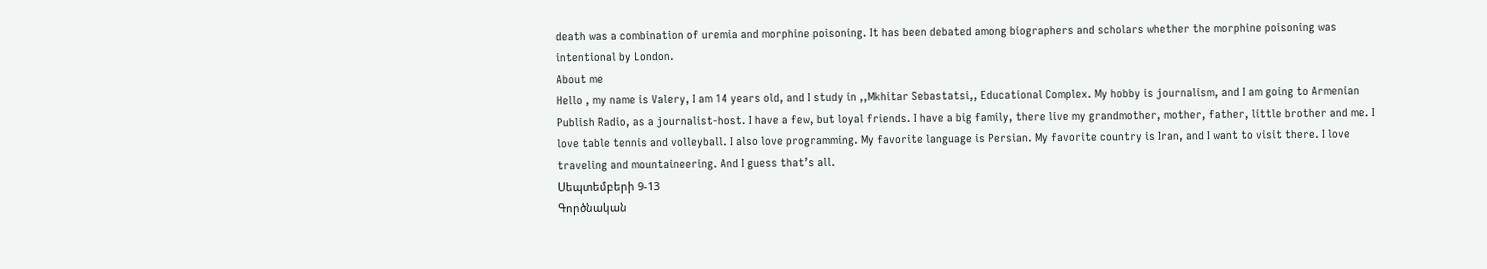death was a combination of uremia and morphine poisoning. It has been debated among biographers and scholars whether the morphine poisoning was intentional by London.
About me
Hello , my name is Valery, I am 14 years old, and I study in ,,Mkhitar Sebastatsi,, Educational Complex. My hobby is journalism, and I am going to Armenian Publish Radio, as a journalist-host. I have a few, but loyal friends. I have a big family, there live my grandmother, mother, father, little brother and me. I love table tennis and volleyball. I also love programming. My favorite language is Persian. My favorite country is Iran, and I want to visit there. I love traveling and mountaineering. And I guess that’s all.
Սեպտեմբերի 9-13
Գործնական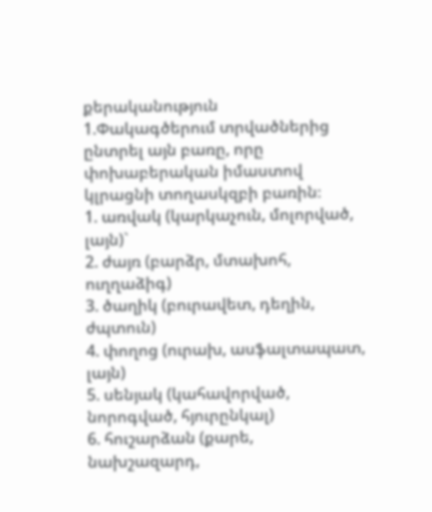քերականություն
1.Փակագծերում տրվածներից ընտրել այն բառը, որը փոխաբերական իմաստով կլրացնի տողասկզբի բառին։
1. առվակ (կարկաչուն, մոլորված, լայն)`
2. ժայռ (բարձր, մտախոհ, ուղղաձիգ)
3. ծաղիկ (բուրավետ, դեղին, ժպտուն)
4. փողոց (ուրախ, ասֆալտապատ, լայն)
5. սենյակ (կահավորված, նորոգված, հյուրընկալ)
6. հուշարձան (քարե, նախշազարդ,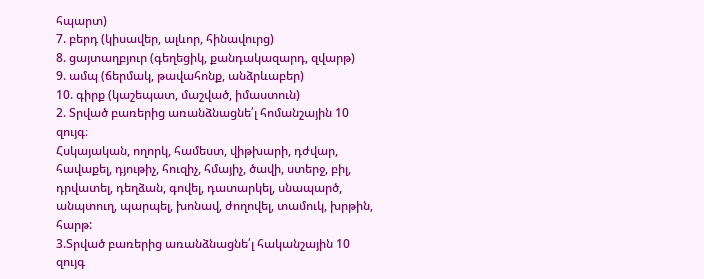հպարտ)
7. բերդ (կիսավեր, ալևոր, հինավուրց)
8. ցայտաղբյուր (գեղեցիկ, քանդակազարդ, զվարթ)
9. ամպ (ճերմակ, թավահոնք, անձրևաբեր)
10. գիրք (կաշեպատ, մաշված, իմաստուն)
2. Տրված բառերից առանձնացնե՛լ հոմանշային 10 զույգ։
Հսկայական, ողորկ, համեստ, վիթխարի, դժվար, հավաքել, դյութիչ, հուզիչ, հմայիչ, ծավի, ստերջ, բիլ, դրվատել, դեղձան, գովել, դատարկել, սնապարծ, անպտուղ, պարպել, խոնավ, ժողովել, տամուկ, խրթին, հարթ:
3.Տրված բառերից առանձնացնե՛լ հականշային 10 զույգ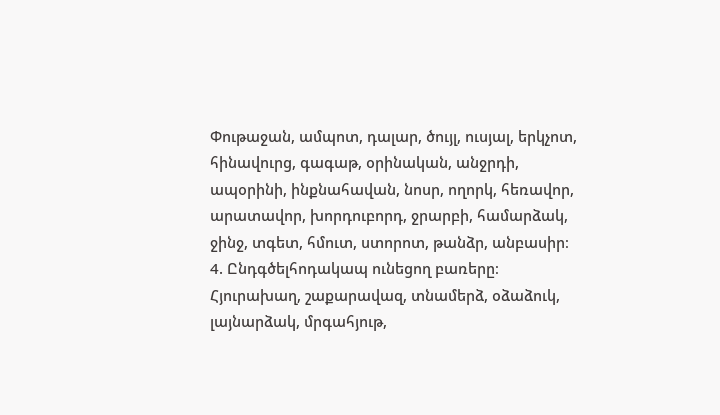Փութաջան, ամպոտ, դալար, ծույլ, ուսյալ, երկչոտ, հինավուրց, գագաթ, օրինական, անջրդի, ապօրինի, ինքնահավան, նոսր, ողորկ, հեռավոր, արատավոր, խորդուբորդ, ջրարբի, համարձակ, ջինջ, տգետ, հմուտ, ստորոտ, թանձր, անբասիր։
4. Ընդգծելհոդակապ ունեցող բառերը։
Հյուրախաղ, շաքարավազ, տնամերձ, օձաձուկ, լայնարձակ, մրգահյութ,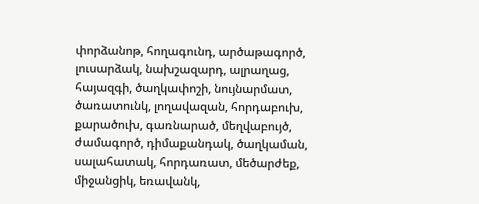փորձանոթ, հողագունդ, արծաթագործ, լուսարձակ, նախշազարդ, ալրաղաց, հայազգի, ծաղկափոշի, նույնարմատ, ծառատունկ, լողավազան, հորդաբուխ,
քարածուխ, գառնարած, մեղվաբույծ, ժամագործ, դիմաքանդակ, ծաղկաման, սալահատակ, հորդառատ, մեծարժեք, միջանցիկ, եռավանկ,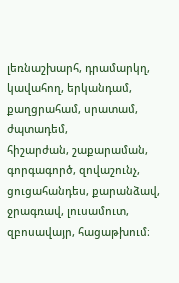լեռնաշխարհ, դրամարկղ, կավահող, երկանդամ, քաղցրահամ, սրատամ, ժպտադեմ,
հիշարժան, շաքարաման, գորգագործ, զովաշունչ, ցուցահանդես, քարանձավ, ջրագռավ, լուսամուտ, զբոսավայր, հացաթխում։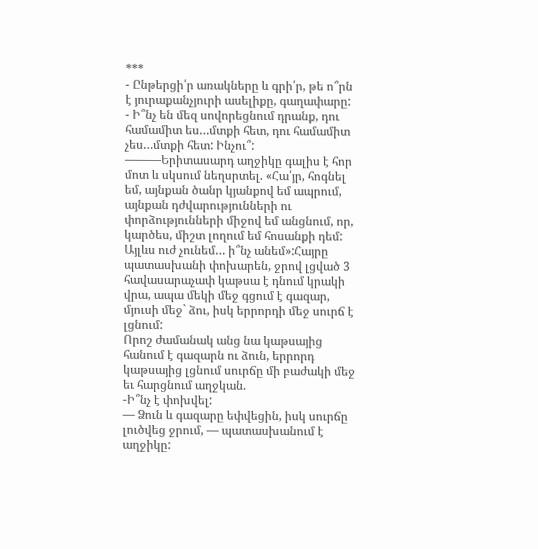***
- Ընթերցի՛ր առակները և գրի՛ր, թե ո՞րն է յուրաքանչյուրի ասելիքը, գաղափարը:
- Ի՞նչ են մեզ սովորեցնում դրանք, դու համամիտ ես…մտքի հետ, դու համամիտ չես…մտքի հետ: Ինչու՞:
———Երիտասարդ աղջիկը գալիս է հոր մոտ և սկսում նեղսրտել. «Հա՛յր, հոգնել եմ, այնքան ծանր կյանքով եմ ապրում, այնքան դժվարությունների ու փորձությունների միջով եմ անցնում, որ, կարծես, միշտ լողում եմ հոսանքի դեմ: Այլևս ուժ չունեմ… ի՞նչ անեմ»:Հայրը պատասխանի փոխարեն, ջրով լցված 3 հավասարաչափ կաթսա է դնում կրակի վրա, ապա մեկի մեջ գցում է գազար, մյուսի մեջ` ձու, իսկ երրորդի մեջ սուրճ է լցնում:
Որոշ ժամանակ անց նա կաթսայից հանում է գազարն ու ձուն, երրորդ կաթսայից լցնում սուրճը մի բաժակի մեջ եւ հարցնում աղջկան.
-Ի՞նչ է փոխվել:
— Ձուն և գազարը եփվեցին, իսկ սուրճը լուծվեց ջրում, — պատասխանում է աղջիկը: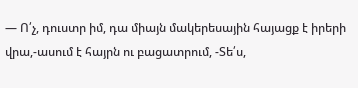— Ո՛չ, դուստր իմ, դա միայն մակերեսային հայացք է իրերի վրա,-ասում է հայրն ու բացատրում, -Տե՛ս,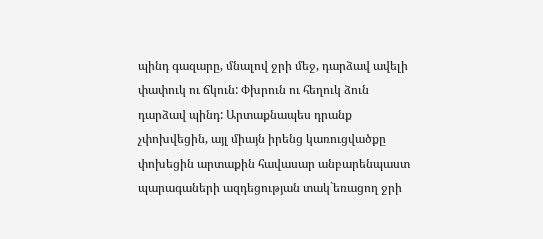պինդ գազարը, մնալով ջրի մեջ, դարձավ ավելի փափուկ ու ճկուն: Փխրուն ու հեղուկ ձուն դարձավ պինդ: Արտաքնապես դրանք չփոխվեցին, այլ միայն իրենց կառուցվածքը փոխեցին արտաքին հավասար անբարենպաստ պարագաների ազդեցության տակ`եռացող ջրի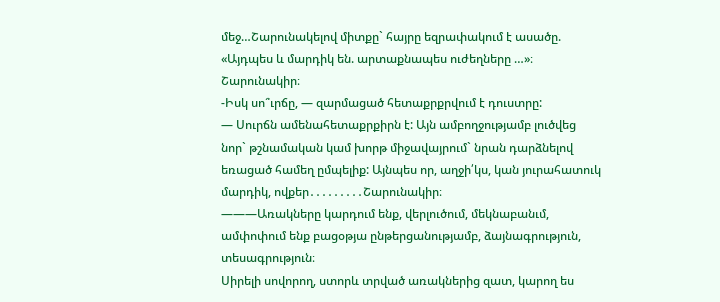մեջ…Շարունակելով միտքը` հայրը եզրափակում է ասածը. «Այդպես և մարդիկ են. արտաքնապես ուժեղները …»։ Շարունակիր։
-Իսկ սո՞ւրճը, — զարմացած հետաքրքրվում է դուստրը:
— Սուրճն ամենահետաքրքիրն է: Այն ամբողջությամբ լուծվեց նոր` թշնամական կամ խորթ միջավայրում` նրան դարձնելով եռացած համեղ ըմպելիք: Այնպես որ, աղջի՛կս, կան յուրահատուկ մարդիկ, ովքեր․․․․․․․․․Շարունակիր։
———Առակները կարդում ենք, վերլուծում, մեկնաբանւմ, ամփոփում ենք բացօթյա ընթերցանությամբ, ձայնագրություն, տեսագրություն։
Սիրելի սովորող, ստորև տրված առակներից զատ, կարող ես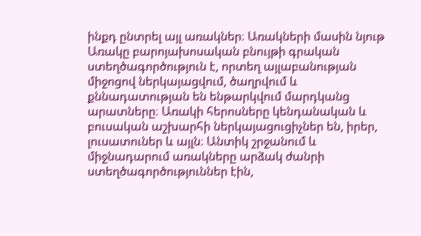ինքդ ընտրել այլ առակներ։ Առակների մասին նյութ
Առակը բարոյախոսական բնույթի գրական ստեղծագործություն է, որտեղ այլաբանության միջոցով ներկայացվում, ծաղրվում և քննադատության են ենթարկվում մարդկանց արատները։ Առակի հերոսները կենդանական և բուսական աշխարհի ներկայացուցիչներ են, իրեր, լուսատուներ և այլն։ Անտիկ շրջանում և միջնադարում առակները արձակ ժանրի ստեղծագործություններ էին,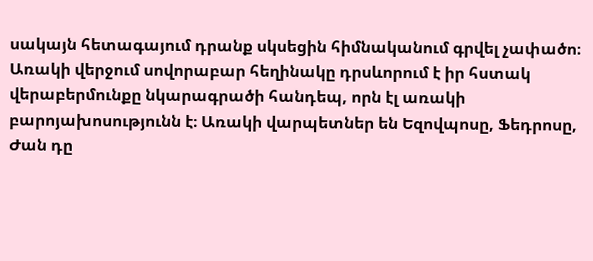սակայն հետագայում դրանք սկսեցին հիմնականում գրվել չափածո։ Առակի վերջում սովորաբար հեղինակը դրսևորում է իր հստակ վերաբերմունքը նկարագրածի հանդեպ, որն էլ առակի բարոյախոսությունն է։ Առակի վարպետներ են Եզովպոսը, Ֆեդրոսը, Ժան դը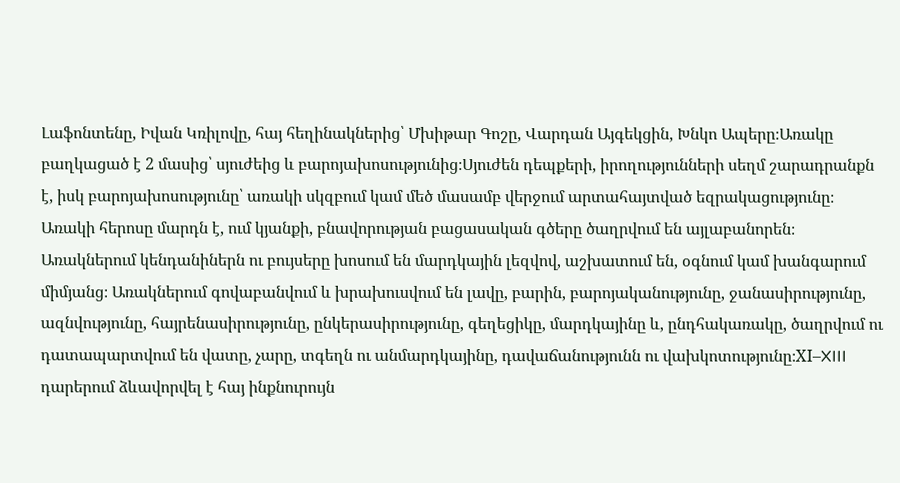Լաֆոնտենը, Իվան Կռիլովը, հայ հեղինակներից՝ Մխիթար Գոշը, Վարդան Այգեկցին, Խնկո Ապերը։Առակը բաղկացած է 2 մասից՝ սյուժեից և բարոյախոսությունից։Սյուժեն դեպքերի, իրողությունների սեղմ շարադրանքն է, իսկ բարոյախոսությունը՝ առակի սկզբում կամ մեծ մասամբ վերջում արտահայտված եզրակացությունը։ Առակի հերոսը մարդն է, ում կյանքի, բնավորության բացասական գծերը ծաղրվում են այլաբանորեն։ Առակներում կենդանիներն ու բույսերը խոսում են մարդկային լեզվով, աշխատում են, օգնում կամ խանգարում միմյանց։ Առակներում գովաբանվում և խրախուսվում են լավը, բարին, բարոյականությունը, ջանասիրությունը, ազնվությունը, հայրենասիրությունը, ընկերասիրությունը, գեղեցիկը, մարդկայինը և, ընդհակառակը, ծաղրվում ու դատապարտվում են վատը, չարը, տգեղն ու անմարդկայինը, դավաճանությունն ու վախկոտությունը։XI–XIII դարերում ձևավորվել է հայ ինքնուրույն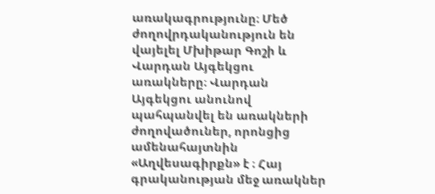առակագրությունը։ Մեծ ժողովրդականություն են վայելել Մխիթար Գոշի և Վարդան Այգեկցու առակները։ Վարդան Այգեկցու անունով պահպանվել են առակների ժողովածուներ, որոնցից ամենահայտնին «Աղվեսագիրքն» է ։ Հայ գրականության մեջ առակներ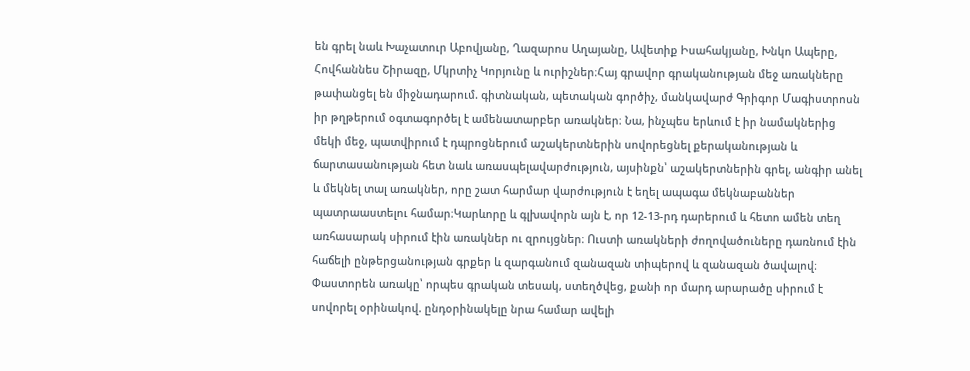են գրել նաև Խաչատուր Աբովյանը, Ղազարոս Աղայանը, Ավետիք Իսահակյանը, Խնկո Ապերը, Հովհաննես Շիրազը, Մկրտիչ Կորյունը և ուրիշներ։Հայ գրավոր գրականության մեջ առակները թափանցել են միջնադարում. գիտնական, պետական գործիչ, մանկավարժ Գրիգոր Մագիստրոսն իր թղթերում օգտագործել է ամենատարբեր առակներ։ Նա, ինչպես երևում է իր նամակներից մեկի մեջ, պատվիրում է դպրոցներում աշակերտներին սովորեցնել քերականության և ճարտասանության հետ նաև առասպելավարժություն, այսինքն՝ աշակերտներին գրել, անգիր անել և մեկնել տալ առակներ, որը շատ հարմար վարժություն է եղել ապագա մեկնաբաններ պատրաաստելու համար։Կարևորը և գլխավորն այն է, որ 12-13-րդ դարերում և հետո ամեն տեղ առհասարակ սիրում էին առակներ ու զրույցներ։ Ուստի առակների ժողովածուները դառնում էին հաճելի ընթերցանության գրքեր և զարգանում զանազան տիպերով և զանազան ծավալով։ Փաստորեն առակը՝ որպես գրական տեսակ, ստեղծվեց, քանի որ մարդ արարածը սիրում է սովորել օրինակով. ընդօրինակելը նրա համար ավելի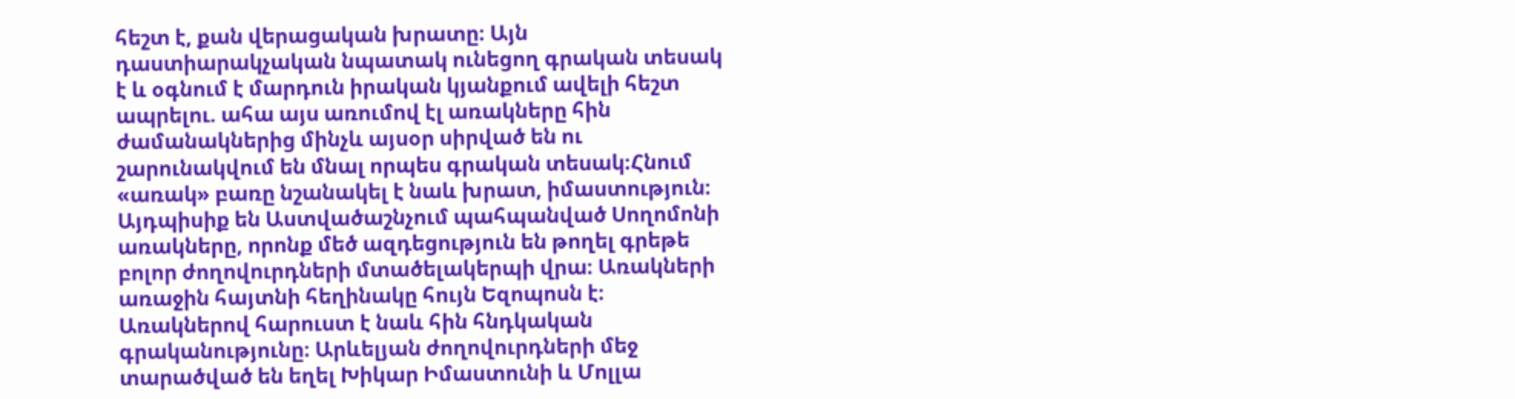հեշտ է, քան վերացական խրատը։ Այն դաստիարակչական նպատակ ունեցող գրական տեսակ է և օգնում է մարդուն իրական կյանքում ավելի հեշտ ապրելու. ահա այս առումով էլ առակները հին ժամանակներից մինչև այսօր սիրված են ու շարունակվում են մնալ որպես գրական տեսակ։Հնում «առակ» բառը նշանակել է նաև խրատ, իմաստություն։ Այդպիսիք են Աստվածաշնչում պահպանված Սողոմոնի առակները, որոնք մեծ ազդեցություն են թողել գրեթե բոլոր ժողովուրդների մտածելակերպի վրա։ Առակների առաջին հայտնի հեղինակը հույն Եզոպոսն է։ Առակներով հարուստ է նաև հին հնդկական գրականությունը։ Արևելյան ժողովուրդների մեջ տարածված են եղել Խիկար Իմաստունի և Մոլլա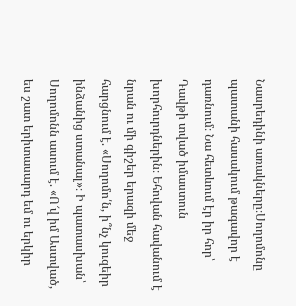Նասրեդինի առակները։Սողոմոնը պատանի հասակում թագավոր է դառնում։ Նա հետևում էր իր հոր՝ Դավթի տված իմաստուն խորհուրդներին։ Եհովան հավանում է նրան ու մի գիշեր երազի մեջ հարցնում է. «Սողոմո՛ն, ի՞նչ կուզեիր ինձանից ստանալ»։ Ի պատասխան՝ Սողոմոնն ասում է. «Ո՜վ իմ Աստված, ես շատ երիտասարդ եմ ու երկիր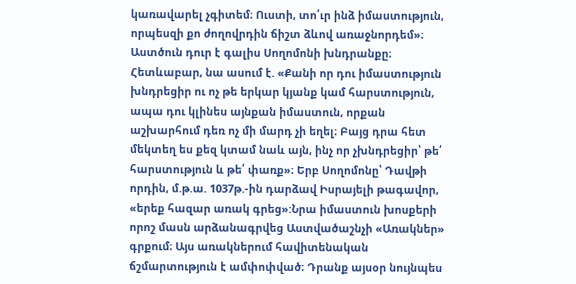կառավարել չգիտեմ։ Ուստի, տո՛ւր ինձ իմաստություն, որպեսզի քո ժողովրդին ճիշտ ձևով առաջնորդեմ»։ Աստծուն դուր է գալիս Սողոմոնի խնդրանքը։ Հետևաբար, նա ասում է. «Քանի որ դու իմաստություն խնդրեցիր ու ոչ թե երկար կյանք կամ հարստություն, ապա դու կլինես այնքան իմաստուն, որքան աշխարհում դեռ ոչ մի մարդ չի եղել։ Բայց դրա հետ մեկտեղ ես քեզ կտամ նաև այն, ինչ որ չխնդրեցիր՝ թե՛ հարստություն և թե՛ փառք»։ Երբ Սողոմոնը՝ Դավթի որդին, մ.թ.ա. 1037թ.-ին դարձավ Իսրայելի թագավոր, «երեք հազար առակ գրեց»:Նրա իմաստուն խոսքերի որոշ մասն արձանագրվեց Աստվածաշնչի «Առակներ» գրքում։ Այս առակներում հավիտենական ճշմարտություն է ամփոփված։ Դրանք այսօր նույնպես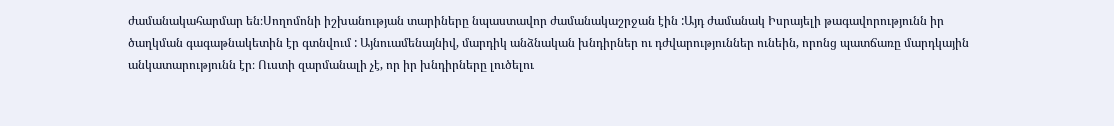ժամանակահարմար են։Սողոմոնի իշխանության տարիները նպաստավոր ժամանակաշրջան էին :Այդ ժամանակ Իսրայելի թագավորությունն իր ծաղկման գագաթնակետին էր գտնվում : Այնուամենայնիվ, մարդիկ անձնական խնդիրներ ու դժվարություններ ունեին, որոնց պատճառը մարդկային անկատարությունն էր։ Ուստի զարմանալի չէ, որ իր խնդիրները լուծելու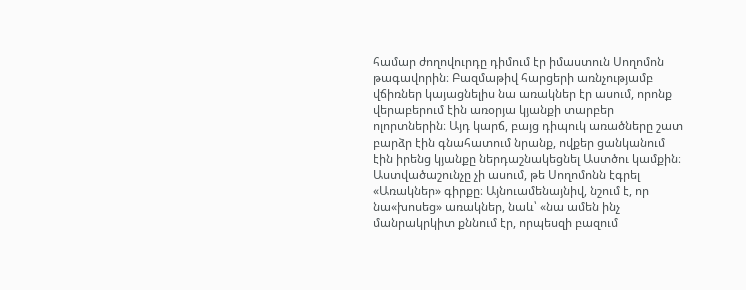համար ժողովուրդը դիմում էր իմաստուն Սողոմոն թագավորին։ Բազմաթիվ հարցերի առնչությամբ վճիռներ կայացնելիս նա առակներ էր ասում, որոնք վերաբերում էին առօրյա կյանքի տարբեր ոլորտներին։ Այդ կարճ, բայց դիպուկ առածները շատ բարձր էին գնահատում նրանք, ովքեր ցանկանում էին իրենց կյանքը ներդաշնակեցնել Աստծու կամքին։ Աստվածաշունչը չի ասում, թե Սողոմոնն էգրել «Առակներ» գիրքը։ Այնուամենայնիվ, նշում է, որ նա«խոսեց» առակներ, նաև՝ «նա ամեն ինչ մանրակրկիտ քննում էր, որպեսզի բազում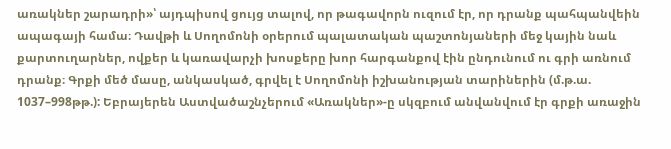առակներ շարադրի»՝ այդպիսով ցույց տալով, որ թագավորն ուզում էր, որ դրանք պահպանվեին ապագայի համա։ Դավթի և Սողոմոնի օրերում պալատական պաշտոնյաների մեջ կային նաև քարտուղարներ, ովքեր և կառավարչի խոսքերը խոր հարգանքով էին ընդունում ու գրի առնում դրանք։ Գրքի մեծ մասը, անկասկած, գրվել է Սողոմոնի իշխանության տարիներին (մ.թ.ա. 1037–998թթ.): Եբրայերեն Աստվածաշնչերում «Առակներ»-ը սկզբում անվանվում էր գրքի առաջին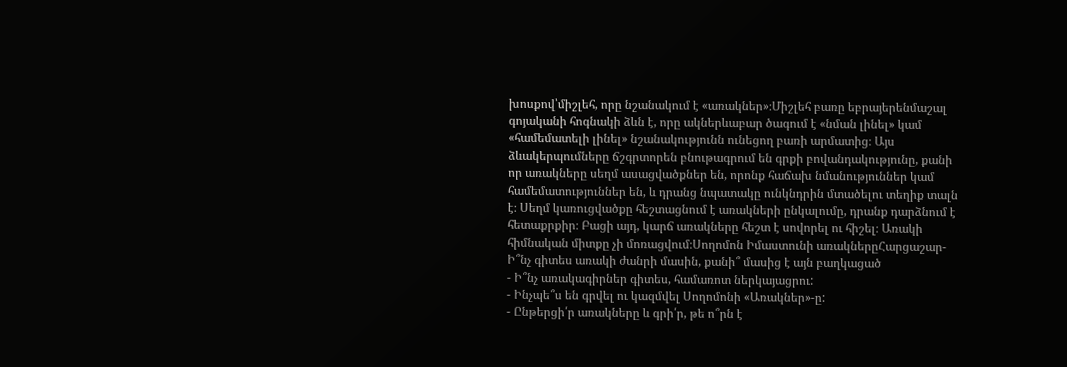խոսքով՝միշլեհ, որը նշանակում է «առակներ»։Միշլեհ բառը եբրայերենմաշալ գոյականի հոգնակի ձևն է, որը ակներևաբար ծագում է «նման լինել» կամ «համեմատելի լինել» նշանակությունն ունեցող բառի արմատից։ Այս ձևակերպումները ճշգրտորեն բնութագրում են գրքի բովանդակությունը, քանի որ առակները սեղմ ասացվածքներ են, որոնք հաճախ նմանություններ կամ համեմատություններ են, և դրանց նպատակը ունկնդրին մտածելու տեղիք տալն է։ Սեղմ կառուցվածքը հեշտացնում է առակների ընկալումը, դրանք դարձնում է հետաքրքիր։ Բացի այդ, կարճ առակները հեշտ է սովորել ու հիշել։ Առակի հիմնական միտքը չի մոռացվում։Սողոմոն Իմաստունի առակներըՀարցաշար- Ի՞նչ գիտես առակի ժանրի մասին, քանի՞ մասից է այն բաղկացած
- Ի՞նչ առակագիրներ գիտես, համառոտ ներկայացրու:
- Ինչպե՞ս են գրվել ու կազմվել Սողոմոնի «Առակներ»-ը:
- Ընթերցի՛ր առակները և գրի՛ր, թե ո՞րն է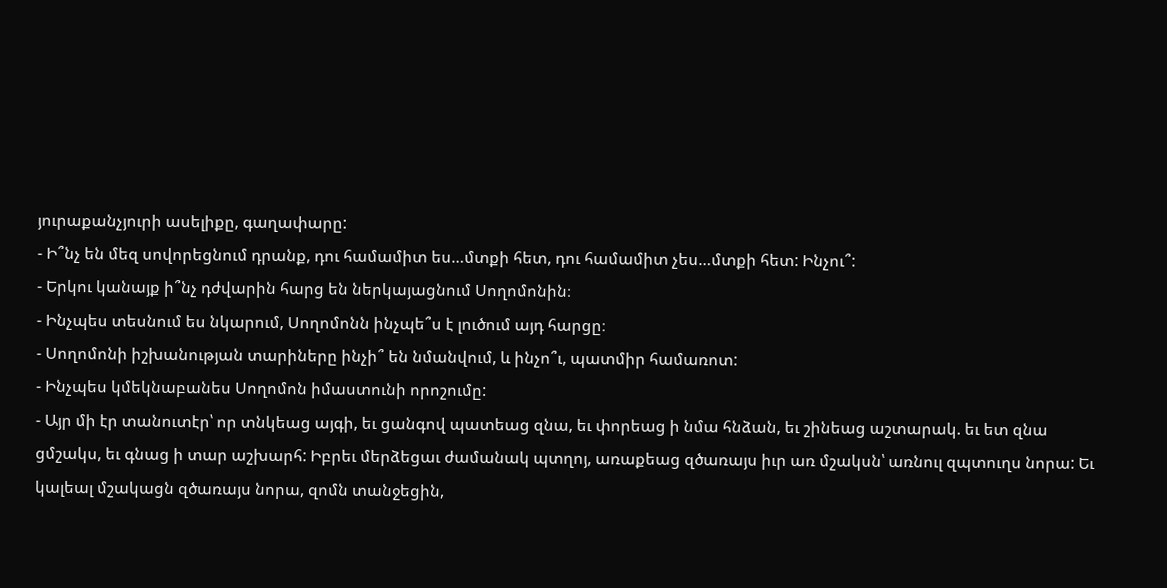յուրաքանչյուրի ասելիքը, գաղափարը:
- Ի՞նչ են մեզ սովորեցնում դրանք, դու համամիտ ես…մտքի հետ, դու համամիտ չես…մտքի հետ: Ինչու՞:
- Երկու կանայք ի՞նչ դժվարին հարց են ներկայացնում Սողոմոնին։
- Ինչպես տեսնում ես նկարում, Սողոմոնն ինչպե՞ս է լուծում այդ հարցը։
- Սողոմոնի իշխանության տարիները ինչի՞ են նմանվում, և ինչո՞ւ, պատմիր համառոտ:
- Ինչպես կմեկնաբանես Սողոմոն իմաստունի որոշումը:
- Այր մի էր տանուտէր՝ որ տնկեաց այգի, եւ ցանգով պատեաց զնա, եւ փորեաց ի նմա հնձան, եւ շինեաց աշտարակ. եւ ետ զնա ցմշակս, եւ գնաց ի տար աշխարհ: Իբրեւ մերձեցաւ ժամանակ պտղոյ, առաքեաց զծառայս իւր առ մշակսն՝ առնուլ զպտուղս նորա: Եւ կալեալ մշակացն զծառայս նորա, զոմն տանջեցին,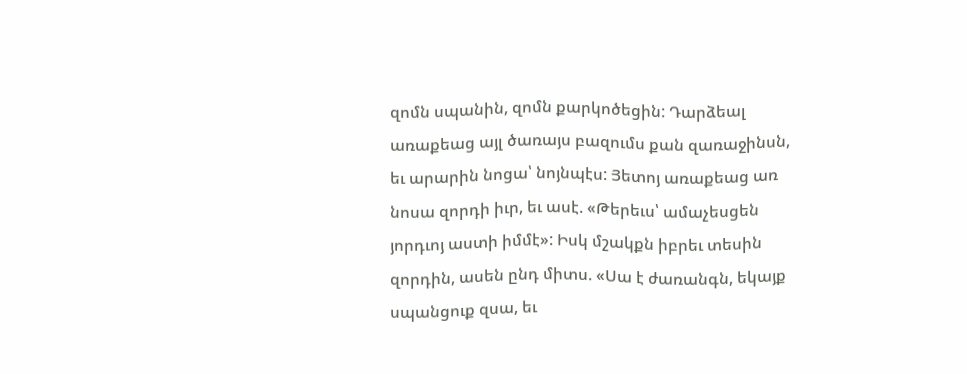զոմն սպանին, զոմն քարկոծեցին: Դարձեալ առաքեաց այլ ծառայս բազումս քան զառաջինսն, եւ արարին նոցա՝ նոյնպէս: Յետոյ առաքեաց առ նոսա զորդի իւր, եւ ասէ. «Թերեւս՝ ամաչեսցեն յորդւոյ աստի իմմէ»: Իսկ մշակքն իբրեւ տեսին զորդին, ասեն ընդ միտս. «Սա է ժառանգն, եկայք սպանցուք զսա, եւ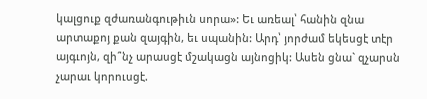կալցուք զժառանգութիւն սորա»: Եւ առեալ՝ հանին զնա արտաքոյ քան զայգին, եւ սպանին: Արդ՝ յորժամ եկեսցէ տէր այգւոյն, զի՞նչ արասցէ մշակացն այնոցիկ: Ասեն ցնա` զչարսն չարաւ կորուսցէ.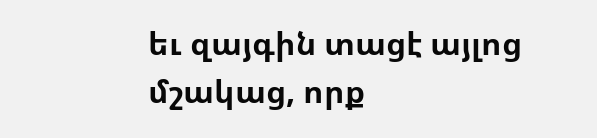եւ զայգին տացէ այլոց մշակաց, որք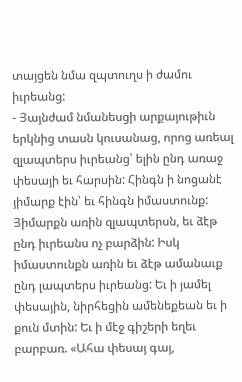տայցեն նմա զպտուղս ի ժամու իւրեանց:
- Յայնժամ նմանեսցի արքայութիւն երկնից տասն կուսանաց, որոց առեալ զլապտերս իւրեանց՝ ելին ընդ առաջ փեսայի եւ հարսին: Հինգն ի նոցանէ յիմարք էին՝ եւ հինգն իմաստունք: Յիմարքն առին զլապտերսն, եւ ձէթ ընդ իւրեանս ոչ բարձին: Իսկ իմաստունքն առին եւ ձէթ ամանաւք ընդ լապտերս իւրեանց: Եւ ի յամել փեսային, նիրհեցին ամենեքեան եւ ի քուն մտին: Եւ ի մէջ գիշերի եղեւ բարբառ. «Ահա փեսայ գայ,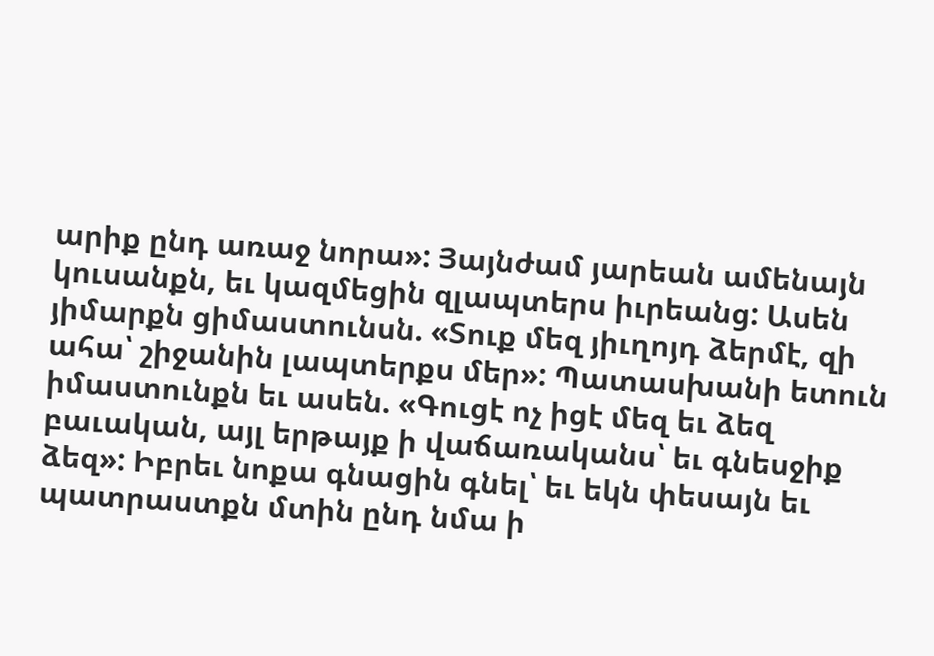արիք ընդ առաջ նորա»: Յայնժամ յարեան ամենայն կուսանքն, եւ կազմեցին զլապտերս իւրեանց: Ասեն յիմարքն ցիմաստունսն. «Տուք մեզ յիւղոյդ ձերմէ, զի ահա՝ շիջանին լապտերքս մեր»: Պատասխանի ետուն իմաստունքն եւ ասեն. «Գուցէ ոչ իցէ մեզ եւ ձեզ բաւական, այլ երթայք ի վաճառականս՝ եւ գնեսջիք ձեզ»: Իբրեւ նոքա գնացին գնել՝ եւ եկն փեսայն եւ պատրաստքն մտին ընդ նմա ի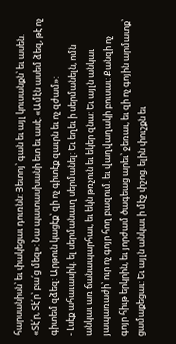հարսանիսն՝ եւ փակեցաւ դուռնն: Յետոյ՝ գան եւ այլ կուսանքն՝ եւ ասեն. «Տէ՛ր, Տէ՛ր՝ բա՛ց մեզ»: Նա պատասխանի ետ եւ ասէ. «Ամէն ասեմ ձեզ, թէ ոչ գիտեմ զձեզ: Արթուն կացէք՝ զի ոչ գիտէք զաւրն եւ ոչ զժամ»:
- Լսէք ահաւասիկ. ել սերմանաւղ սերմանել: Եւ եղեւ ի սերմանելն, ոմն անկաւ առ ճանապարհաւ, եւ եկն թռչուն եւ եկեր զնա: Եւ այլն անկաւ յապառաժի՝ ուր ոչ գոյր հող բազում. եւ վաղվաղակի բուսաւ: Քանզի ոչ գոյր հիւթ երկրին, եւ յորժամ ծագեաց արեւ՝ ջեռաւ, եւ զի ոչ գոյին արմատք՝ ցամաքեցաւ: Եւ այլն անկաւ ի մէջ փշոց. ելին փուշքն եւ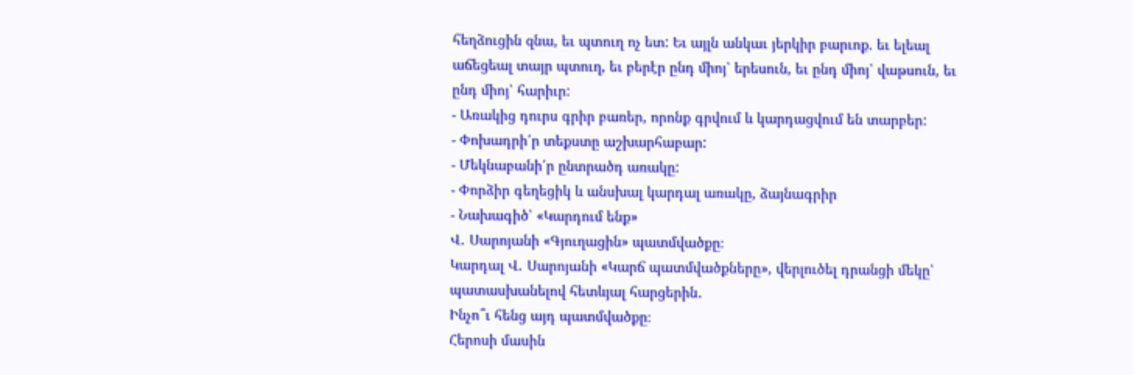հեղձուցին զնա, եւ պտուղ ոչ ետ: Եւ այլն անկաւ յերկիր բարւոք. եւ ելեալ աճեցեալ տայր պտուղ, եւ բերէր ընդ միոյ՝ երեսուն, եւ ընդ միոյ՝ վաթսուն, եւ ընդ միոյ՝ հարիւր:
- Առակից դուրս գրիր բառեր, որոնք գրվում և կարդացվում են տարբեր:
- Փոխադրի՛ր տեքստը աշխարհաբար:
- Մեկնաբանի՛ր ընտրածդ առակը:
- Փորձիր գեղեցիկ և անսխալ կարդալ առակը, ձայնագրիր
- Նախագիծ՝ «Կարդում ենք»
Վ․ Սարոյանի «Գյուղացին» պատմվածքը։
Կարդալ Վ․ Սարոյանի «Կարճ պատմվածքները», վերլուծել դրանցի մեկը՝ պատասխանելով հետևյալ հարցերին․
Ինչո՞ւ հենց այդ պատմվածքը։
Հերոսի մասին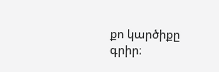քո կարծիքը գրիր։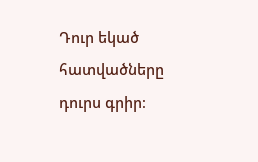Դուր եկած հատվածները դուրս գրիր։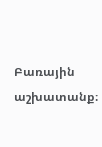Բառային աշխատանք։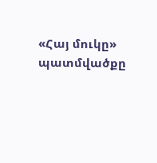«Հայ մուկը» պատմվածքը